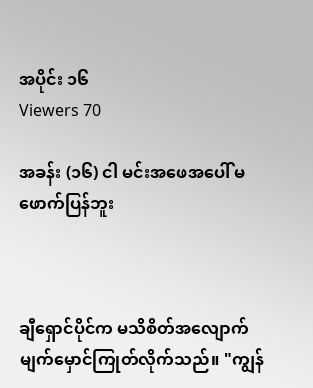အပိုင်း ၁၆
Viewers 70

အခန်း (၁၆) ငါ မင်းအဖေအပေါ် မဖောက်ပြန်ဘူး



ချီရှောင်ပိုင်က မသိစိတ်အလျောက် မျက်မှောင်ကြုတ်လိုက်သည်။ "ကျွန်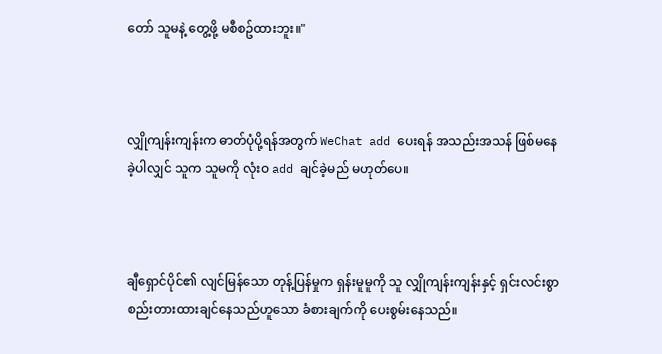တော် သူမနဲ့ တွေ့ဖို့ မစီစဥ်ထားဘူး။"



လျှိုကျန်းကျန်းက ဓာတ်ပုံပို့ရန်အတွက် WeChat add ပေးရန် အသည်းအသန် ဖြစ်မနေခဲ့ပါလျှင် သူက သူမကို လုံးဝ add ချင်ခဲ့မည် မဟုတ်ပေ။



ချီရှောင်ပိုင်၏ လျင်မြန်သော တုန့်ပြန်မှုက ရှန်းမူမူကို သူ လျှိုကျန်းကျန်းနှင့် ရှင်းလင်းစွာ စည်းတားထားချင်နေသည်ဟူသော ခံစားချက်ကို ပေးစွမ်းနေသည်။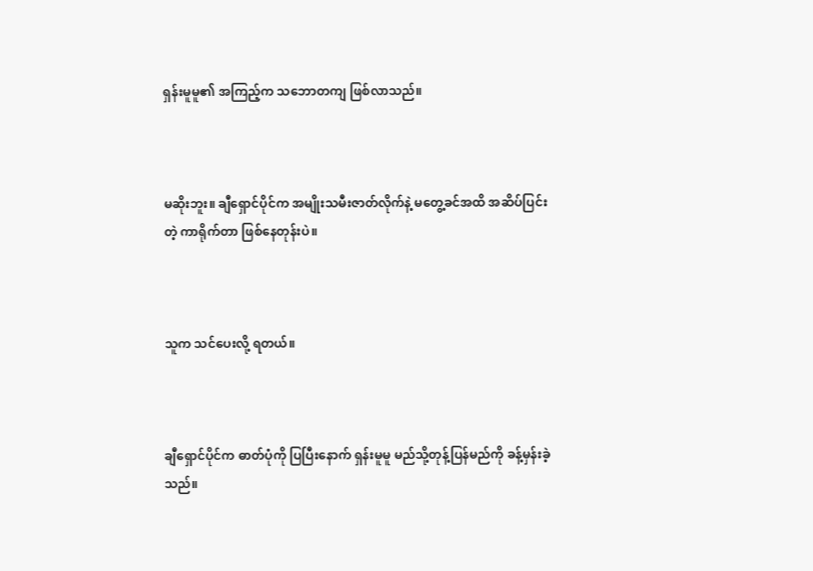ရှန်းမူမူ၏ အကြည့်က သဘောတကျ ဖြစ်လာသည်။



မဆိုးဘူး။ ချီရှောင်ပိုင်က အမျိုးသမီးဇာတ်လိုက်နဲ့ မတွေ့ခင်အထိ အဆိပ်ပြင်းတဲ့ ကာရိုက်တာ ဖြစ်နေတုန်းပဲ။



သူက သင်ပေးလို့ ရတယ်။



ချီရှောင်ပိုင်က ဓာတ်ပုံကို ပြပြီးနောက် ရှန်းမူမူ မည်သို့တုန့်ပြန်မည်ကို ခန့်မှန်းခဲ့သည်။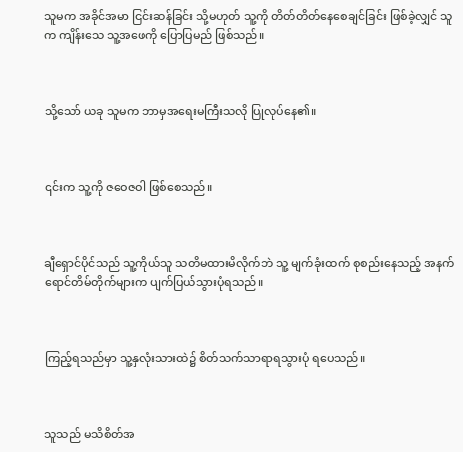သူမက အခိုင်အမာ ငြင်းဆန်ခြင်း သို့မဟုတ် သူ့ကို တိတ်တိတ်နေစေချင်ခြင်း ဖြစ်ခဲ့လျှင် သူက ကျိန်းသေ သူ့အဖေကို ပြောပြမည် ဖြစ်သည်။



သို့သော် ယခု သူမက ဘာမှအရေးမကြီးသလို ပြုလုပ်နေ၏။



၎င်းက သူ့ကို ဇဝေဇဝါ ဖြစ်စေသည်။



ချီရှောင်ပိုင်သည် သူ့ကိုယ်သူ သတိမထားမိလိုက်ဘဲ သူ့ မျက်ခုံးထက် စုစည်းနေသည့် အနက်ရောင်တိမ်တိုက်များက ပျက်ပြယ်သွားပုံရသည်။



ကြည့်ရသည်မှာ သူ့နှလုံးသားထဲ၌ စိတ်သက်သာရာရသွားပုံ ရပေသည်။



သူသည် မသိစိတ်အ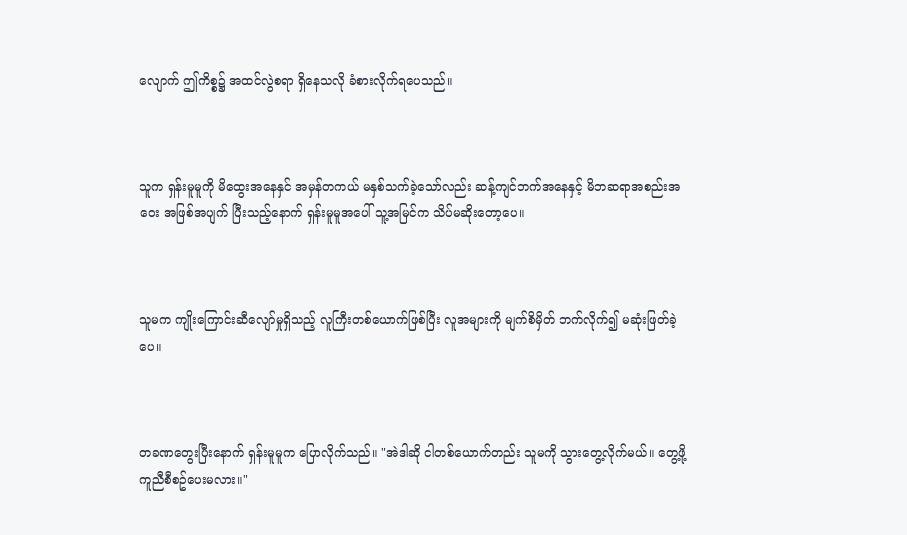လျောက် ဤကိစ္စ၌ အထင်လွဲစရာ ရှိနေသလို ခံစားလိုက်ရပေသည်။



သူက ရှန်းမူမူကို မိထွေးအနေနှင် အမှန်တကယ် မနှစ်သက်ခဲ့သော်လည်း ဆန့်ကျင်ဘက်အနေနှင့် မိဘဆရာအစည်းအဝေး အဖြစ်အပျက် ပြီးသည့်နောက် ရှန်းမူမူအပေါ် သူ့အမြင်က သိပ်မဆိုးတော့ပေ။



သူမက ကျိုးကြောင်းဆီလျော်မှုရှိသည့် လူကြီးတစ်ယောက်ဖြစ်ပြီး လူအများကို မျက်စိမှိတ် ဘက်လိုက်၍ မဆုံးဖြတ်ခဲ့ပေ။



တခဏတွေးပြီးနောက် ရှန်းမူမူက ပြောလိုက်သည်။ "အဲဒါဆို ငါတစ်ယောက်တည်း သူမကို သွားတွေ့လိုက်မယ်။ တွေ့ဖို့ ကူညီစီစဥ်ပေးမလား။"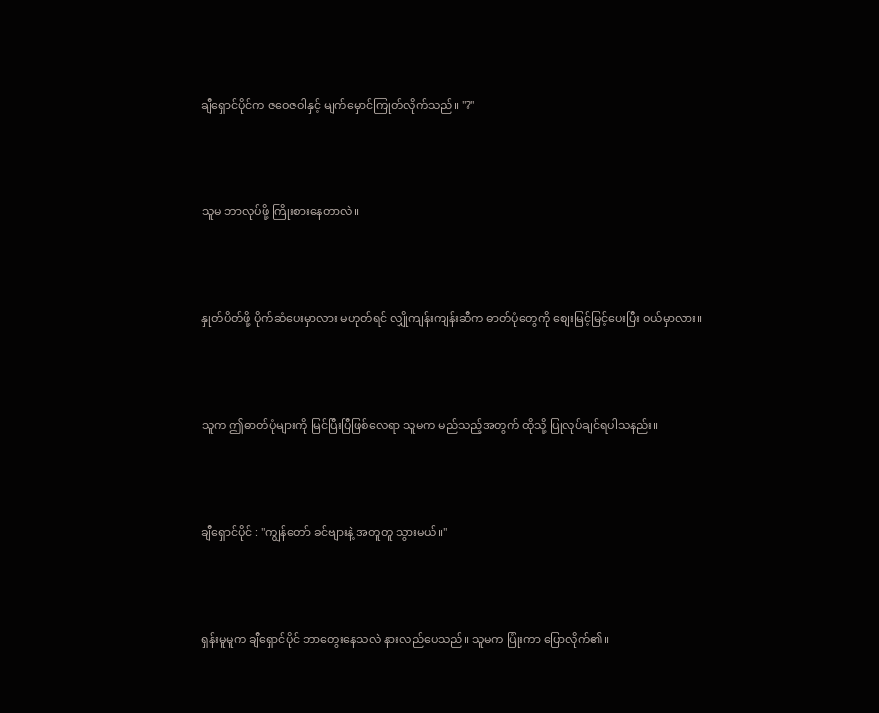ချီရှောင်ပိုင်က ဇဝေဇဝါနှင့် မျက်မှောင်ကြုတ်လိုက်သည်။ "?"



သူမ ဘာလုပ်ဖို့ ကြိုးစားနေတာလဲ။



နှုတ်ပိတ်ဖို့ ပိုက်ဆံပေးမှာလား မဟုတ်ရင် လျှိုကျန်းကျန်းဆီက ဓာတ်ပုံတွေကို စျေးမြင့်မြင့်ပေးပြီး ဝယ်မှာလား။



သူက ဤဓာတ်ပုံများကို မြင်ပြီးပြီဖြစ်လေရာ သူမက မည်သည့်အတွက် ထိုသို့ ပြုလုပ်ချင်ရပါသနည်း။



ချီရှောင်ပိုင် : "ကျွန်တော် ခင်ဗျားနဲ့ အတူတူ သွားမယ်။"



ရှန်းမူမူက ချီရှောင်ပိုင် ဘာတွေးနေသလဲ နားလည်ပေသည်။ သူမက ပြုံးကာ ပြောလိုက်၏။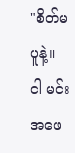"စိတ်မပူနဲ့။ ငါ မင်းအဖေ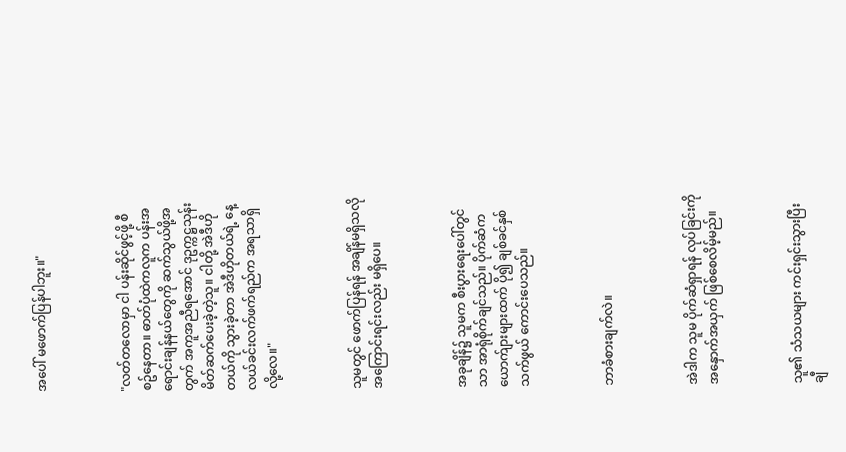အပေါ် မဖောက်ပြန်ပါဘူး။"



"လတ်တလောမှာ ငါ ပန်းဆိုင်ဖွင့်ဖို့ စီစဥ်နေတာ။ ဓာတ်ပုံထဲကလူက ပန်းအရောင်းချန်နယ်တွေကို ဆက်သွယ်ဖို့အတွက် အကူအညီရအောင် ဒုဥက္ကဋ္ဌသုန်း မိတ်ဆက်ပေးခဲ့တဲ့သူ။ ငါတို့ အဲဒီဟိုတယ်ကို သွားခဲ့တာ အဲဒီဟိုတယ်ရဲ့ နေ့လယ်ခင်းလက်ဖက်ရည်က အရသာရှိလို့လေ။"



သူမတွင် ဖောက်ပြန်ရန် အချိန်မရှိသလို အကြောင်းရင်းလည်း မရှိပေ။



အခုချိန်၌ သူမက စီးပွားရေးပေါ်တွင်သာ အာရုံစိုက်ချင်သည်။ ပိုက်ဆံက ယောက်ျားများထက် ပို၍ ချစ်ခင်နှစ်သက်ဖွယ် ကောင်းပေသည်။



ဘာခံစားချက်လဲ။



အဲဒါက သူမ ပိုက်ဆံရှာရန် လုပ်ခြင်းကို အနှောက်အယှက် ဖြစ်စေလိမ့်မည်။



သူ၏ သံသယများ ကင်းရှင်းသွားပြီး ချီ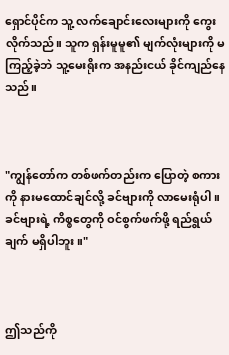ရှောင်ပိုင်က သူ့ လက်ချောင်းလေးများကို ကွေးလိုက်သည်။ သူက ရှန်းမူမူ၏ မျက်လုံးများကို မကြည့်ခဲ့ဘဲ သူ့မေးရိုးက အနည်းငယ် ခိုင်ကျည်နေသည်။



"ကျွန်တော်က တစ်ဖက်တည်းက ပြောတဲ့ စကားကို နားမထောင်ချင်လို့ ခင်ဗျားကို လာမေးရုံပါ။ ခင်ဗျားရဲ့ ကိစ္စတွေကို ဝင်စွက်ဖက်ဖို့ ရည်ရွယ်ချက် မရှိပါဘူး။"



ဤသည်ကို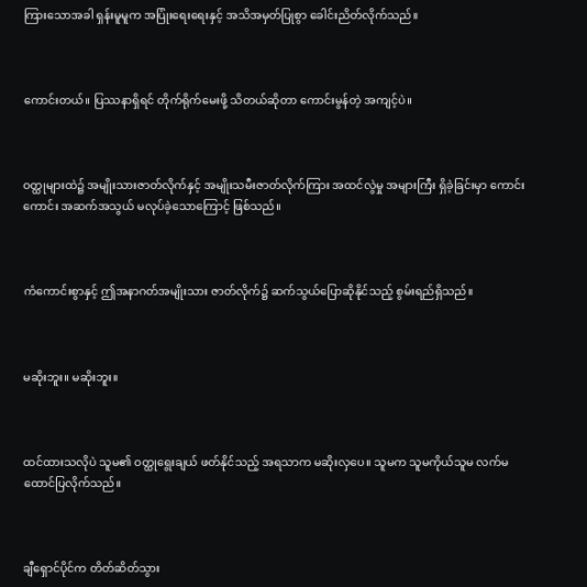ကြားသောအခါ ရှန်းမူမူက အပြုံးရေးရေးနှင့် အသိအမှတ်ပြုစွာ ခေါင်းညိတ်လိုက်သည်။



ကောင်းတယ်။ ပြဿနာရှိရင် တိုက်ရိုက်မေးဖို့ သိတယ်ဆိုတာ ကောင်းမွန်တဲ့ အကျင့်ပဲ။



ဝတ္ထုများထဲ၌ အမျိုးသားဇာတ်လိုက်နှင့် အမျိုးသမီးဇာတ်လိုက်ကြား အထင်လွဲမှု အများကြီး ရှိခဲ့ခြင်းမှာ ကောင်းကောင်း အဆက်အသွယ် မလုပ်ခဲ့သောကြောင့် ဖြစ်သည်။



ကံကောင်းစွာနှင့် ဤအနာဂတ်အမျိုးသား ဇာတ်လိုက်၌ ဆက်သွယ်ပြောဆိုနိုင်သည့် စွမ်းရည်ရှိသည်။



မဆိုးဘူး။ မဆိုးဘူး။



ထင်ထားသလိုပဲ သူမ၏ ဝတ္ထုရွေးချယ် ဖတ်နိုင်သည့် အရသာက မဆိုးလှပေ။ သူမက သူမကိုယ်သူမ လက်မထောင်ပြလိုက်သည်။



ချီရှောင်ပိုင်က တိတ်ဆိတ်သွား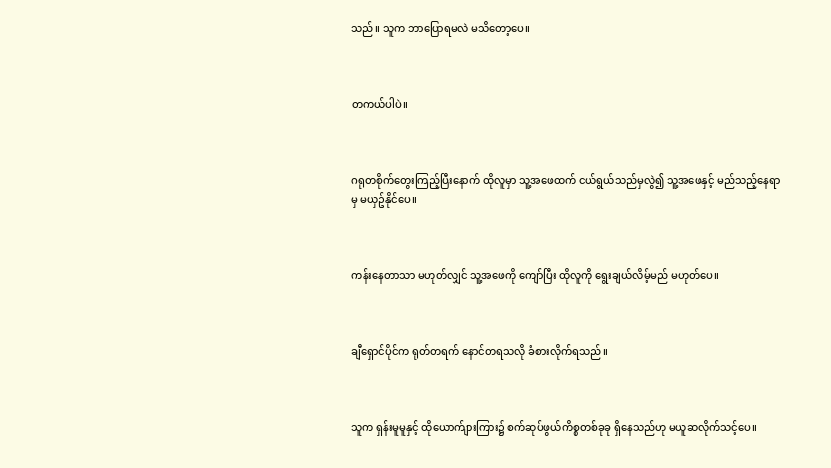သည်။ သူက ဘာပြောရမလဲ မသိတော့ပေ။



တကယ်ပါပဲ။



ဂရုတစိုက်တွေးကြည့်ပြီးနောက် ထိုလူမှာ သူ့အဖေထက် ငယ်ရွယ်သည်မှလွဲ၍ သူ့အဖေနှင့် မည်သည့်နေရာမှ မယှဥ်နိုင်ပေ။



ကန်းနေတာသာ မဟုတ်လျှင် သူ့အဖေကို ကျော်ပြီး ထိုလူကို ရွေးချယ်လိမ့်မည် မဟုတ်ပေ။



ချီရှောင်ပိုင်က ရုတ်တရက် နောင်တရသလို ခံစားလိုက်ရသည်။



သူက ရှန်းမူမူနှင့် ထိုယောက်ျားကြား၌ စက်ဆုပ်ဖွယ်ကိစ္စတစ်ခုခု ရှိနေသည်ဟု မယူဆလိုက်သင့်ပေ။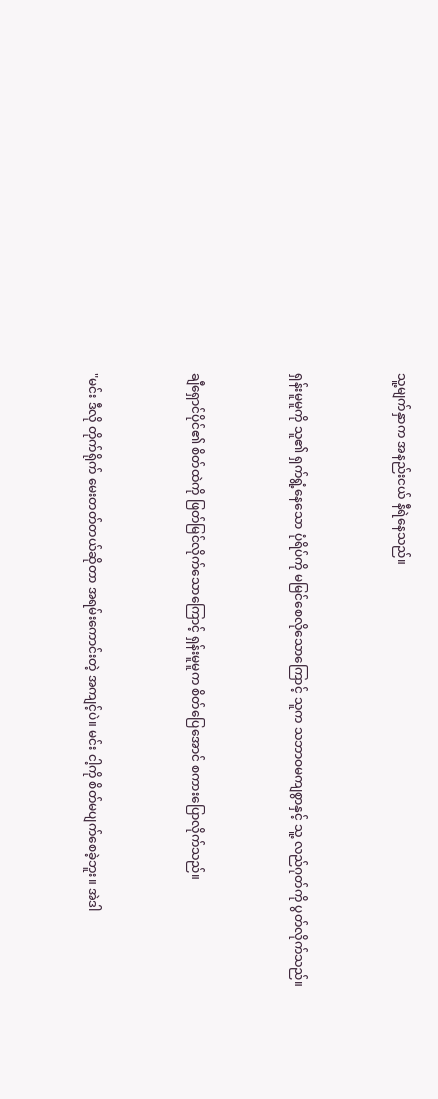သူ့မျက်နှာက အနည်းငယ် နီရဲနေသည်။



ရှန်းမူမူကို သူ၏ ရှက်ရွံ့နေသော ပုံရိပ်ကို မမြင်စေလိုသောကြောင့် သူက သဘာဝမကျစွာနှင့် သူ့ လည်ဂုတ်ကို ပွတ်လိုက်သည်။



ချီရှောင်ပိုင်၏ စိတ်ထဲကို ဖြတ်မြင်လိုက်သောကြောင့် ရှန်းမူမူက စိတ်ပြေအောင် စကားပြောလိုက်သည်။



"မင်း ဒီလို တိုက်ရိုက် မေးတတ်တယ်ဆိုတာ အရမ်းကောင်းတဲ့ အကျင့်ပဲ။ မင်း ငါ့ကို စိတ်မပျက်စေခဲ့ဘူး။ အဲဒါ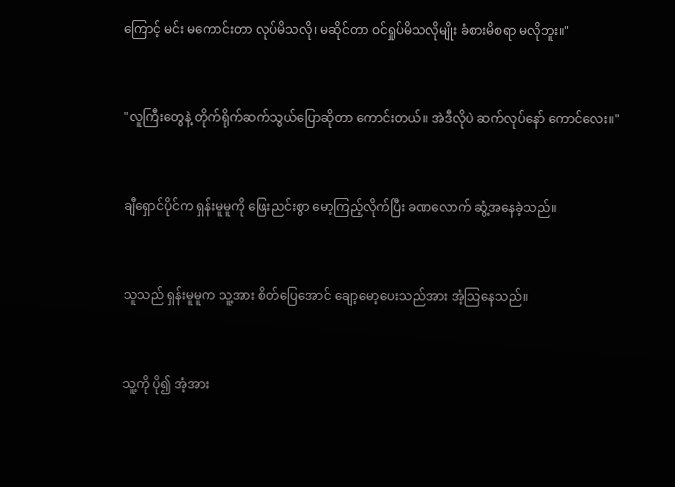ကြောင့် မင်း မကောင်းတာ လုပ်မိသလို၊ မဆိုင်တာ ဝင်ရှုပ်မိသလိုမျိုး ခံစားမိစရာ မလိုဘူး။"



"လူကြီးတွေနဲ့ တိုက်ရိုက်ဆက်သွယ်ပြောဆိုတာ ကောင်းတယ်။ အဲဒီလိုပဲ ဆက်လုပ်နော် ကောင်လေး။"



ချီရှောင်ပိုင်က ရှန်းမူမူကို ဖြေးညင်းစွာ မော့ကြည့်လိုက်ပြီး ခဏလောက် ဆွံ့အနေခဲ့သည်။



သူသည် ရှန်းမူမူက သူ့အား စိတ်ပြေအောင် ချော့မော့ပေးသည်အား အံ့သြနေသည်။



သူ့ကို ပို၍ အံ့အား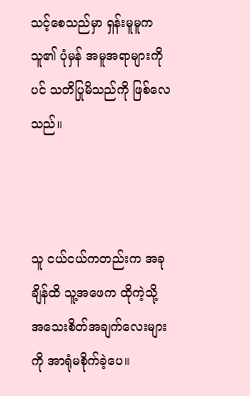သင့်စေသည်မှာ ရှန်းမူမူက သူ၏ ပုံမှန် အမူအရာများကိုပင် သတိပြုမိသည်ကို ဖြစ်လေသည်။



သူ ငယ်ငယ်ကတည်းက အခုချိန်ထိ သူ့အဖေက ထိုကဲ့သို့ အသေးစိတ်အချက်လေးများကို အာရုံမစိုက်ခဲ့ပေ။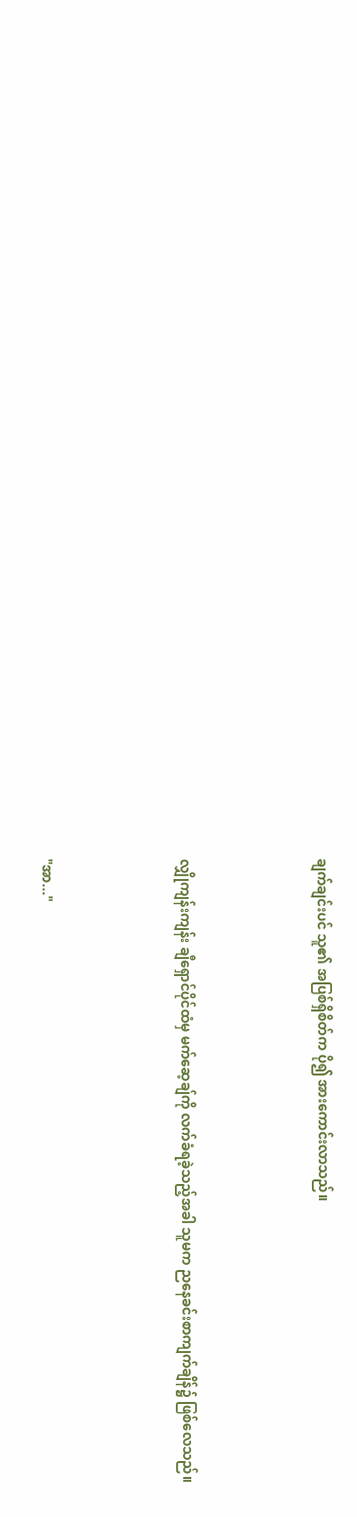ချက်ချင်းပင် သူ၏ အပြစ်ရှိစိတ်က ပို၍ အားကောင်းလာသည်။



လျှိုကျန်းကျန်း ချီရှောင်ပိုင်ထံမှ မက်ဆေ့ချ်ကို လက်ခံရခဲ့သည့်အခါ သူမက ညနေခင်းစာကျက်ချိန်၌ ဖြစ်လေသည်။



"အာ..."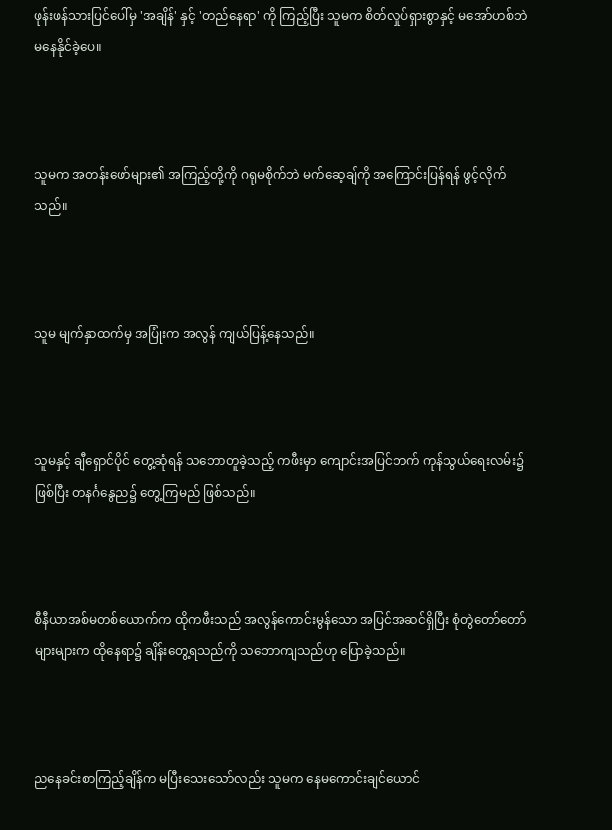ဖုန်းဖန်သားပြင်ပေါ်မှ 'အချိန်' နှင့် 'တည်နေရာ' ကို ကြည့်ပြီး သူမက စိတ်လှုပ်ရှားစွာနှင့် မအော်ဟစ်ဘဲ မနေနိုင်ခဲ့ပေ။



သူမက အတန်းဖော်များ၏ အကြည့်တို့ကို ဂရုမစိုက်ဘဲ မက်ဆေ့ချ်ကို အကြောင်းပြန်ရန် ဖွင့်လိုက်သည်။



သူမ မျက်နှာထက်မှ အပြုံးက အလွန် ကျယ်ပြန့်နေသည်။



သူမနှင့် ချီရှောင်ပိုင် တွေ့ဆုံရန် သဘောတူခဲ့သည့် ကဖီးမှာ ကျောင်းအပြင်ဘက် ကုန်သွယ်ရေးလမ်း၌ ဖြစ်ပြီး တနင်္ဂနွေည၌ တွေ့ကြမည် ဖြစ်သည်။



စီနီယာအစ်မတစ်ယောက်က ထိုကဖီးသည် အလွန်ကောင်းမွန်သော အပြင်အဆင်ရှိပြီး စုံတွဲတော်တော်များများက ထိုနေရာ၌ ချိန်းတွေ့ရသည်ကို သဘောကျသည်ဟု ပြောခဲ့သည်။



ညနေခင်းစာကြည့်ချိန်က မပြီးသေးသော်လည်း သူမက နေမကောင်းချင်ယောင်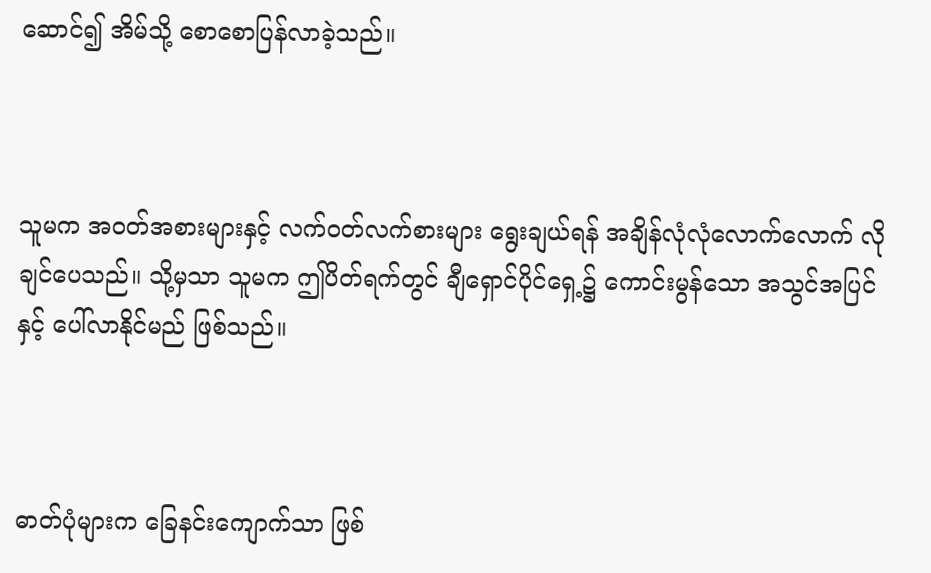ဆောင်၍ အိမ်သို့ စောစောပြန်လာခဲ့သည်။



သူမက အဝတ်အစားများနှင့် လက်ဝတ်လက်စားများ ရွေးချယ်ရန် အချိန်လုံလုံလောက်လောက် လိုချင်ပေသည်။ သို့မှသာ သူမက ဤပိတ်ရက်တွင် ချီရှောင်ပိုင်ရှေ့၌ ကောင်းမွန်သော အသွင်အပြင်နှင့် ပေါ်လာနိုင်မည် ဖြစ်သည်။



ဓာတ်ပုံများက ခြေနင်းကျောက်သာ ဖြစ်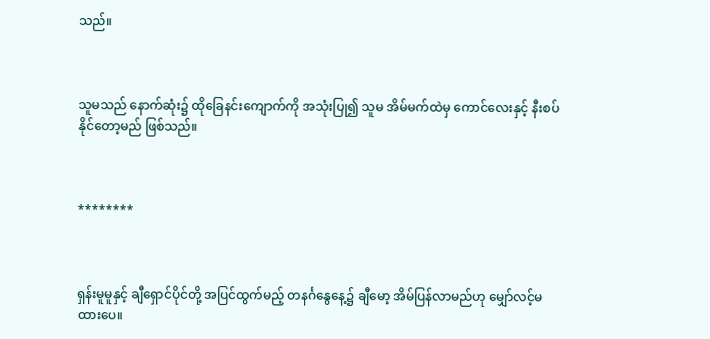သည်။



သူမသည် နောက်ဆုံး၌ ထိုခြေနင်းကျောက်ကို အသုံးပြု၍ သူမ အိမ်မက်ထဲမှ ကောင်လေးနှင့် နီးစပ်နိုင်တော့မည် ဖြစ်သည်။



********



ရှန်းမူမူနှင့် ချီရှောင်ပိုင်တို့ အပြင်ထွက်မည့် တနင်္ဂနွေနေ့၌ ချီမော့ အိမ်ပြန်လာမည်ဟု မျှော်လင့်မထားပေ။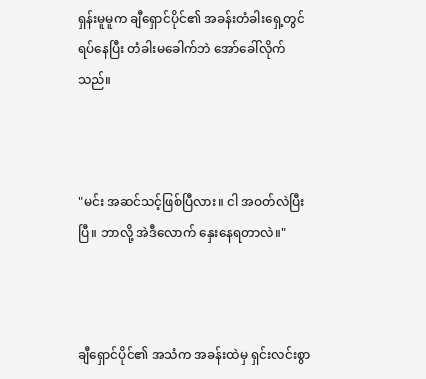ရှန်းမူမူက ချီရှောင်ပိုင်၏ အခန်းတံခါးရှေ့တွင် ရပ်နေပြီး တံခါးမခေါက်ဘဲ အော်ခေါ်လိုက်သည်။



"မင်း အဆင်သင့်ဖြစ်ပြီလား။ ငါ အဝတ်လဲပြီးပြီ။ ဘာလို့ အဲဒီလောက် နှေးနေရတာလဲ။"



ချီရှောင်ပိုင်၏ အသံက အခန်းထဲမှ ရှင်းလင်းစွာ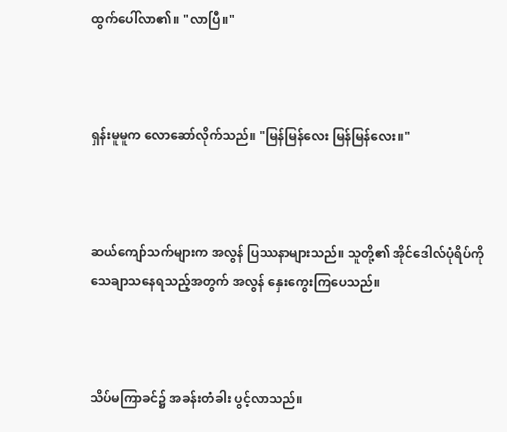ထွက်ပေါ်လာ၏။ "လာပြီ။"



ရှန်းမူမူက လောဆော်လိုက်သည်။ "မြန်မြန်လေး မြန်မြန်လေး။"



ဆယ်ကျော်သက်များက အလွန် ပြဿနာများသည်။ သူတို့၏ အိုင်ဒေါလ်ပုံရိပ်ကို သေချာသနေရသည့်အတွက် အလွန် နှေးကွေးကြပေသည်။



သိပ်မကြာခင်၌ အခန်းတံခါး ပွင့်လာသည်။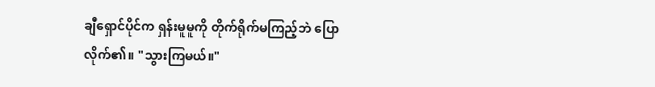ချီရှောင်ပိုင်က ရှန်းမူမူကို တိုက်ရိုက်မကြည့်ဘဲ ပြောလိုက်၏။ "သွားကြမယ်။"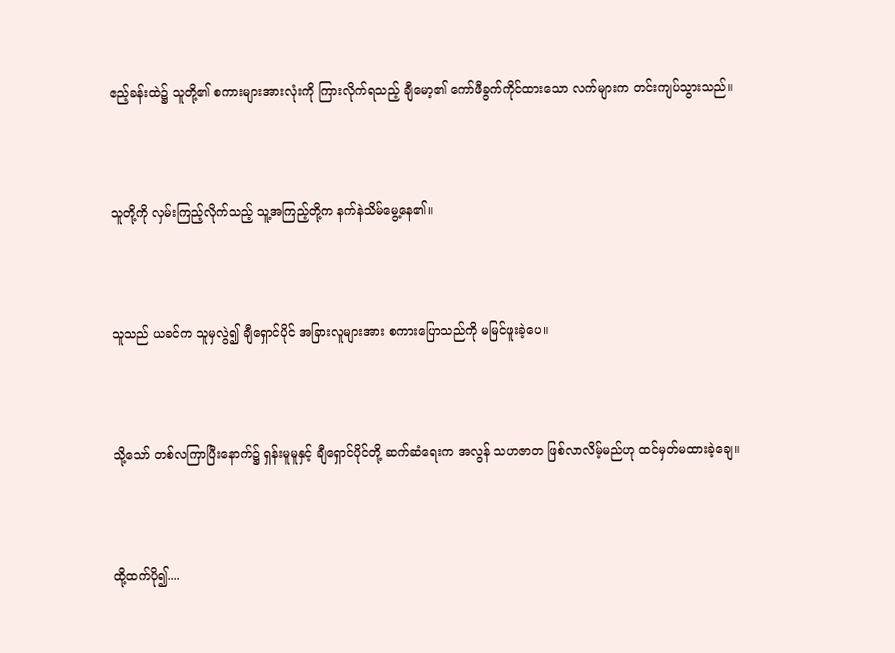ဧည့်ခန်းထဲ၌ သူတို့၏ စကားများအားလုံးကို ကြားလိုက်ရသည့် ချီမော့၏ ကော်ဖီခွက်ကိုင်ထားသော လက်များက တင်းကျပ်သွားသည်။



သူတို့ကို လှမ်းကြည့်လိုက်သည့် သူ့အကြည့်တို့က နက်နဲသိမ်မွေ့နေ၏။



သူသည် ယခင်က သူမှလွဲ၍ ချီရှောင်ပိုင် အခြားလူများအား စကားပြောသည်ကို မမြင်ဖူးခဲ့ပေ။



သို့သော် တစ်လကြာပြီးနောက်၌ ရှန်းမူမူနှင့် ချီရှောင်ပိုင်တို့ ဆက်ဆံရေးက အလွန် သဟဇာတ ဖြစ်လာလိမ့်မည်ဟု ထင်မှတ်မထားခဲ့ချေ။



ထို့ထက်ပို၍....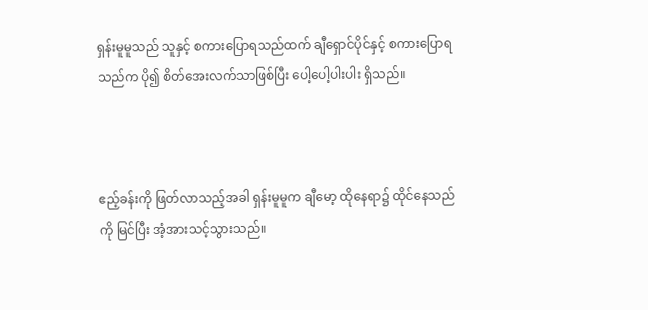ရှန်းမူမူသည် သူနှင့် စကားပြောရသည်ထက် ချီရှောင်ပိုင်နှင့် စကားပြောရသည်က ပို၍ စိတ်အေးလက်သာဖြစ်ပြီး ပေါ့ပေါ့ပါးပါး ရှိသည်။



ဧည့်ခန်းကို ဖြတ်လာသည့်အခါ ရှန်းမူမူက ချီမော့ ထိုနေရာ၌ ထိုင်နေသည်ကို မြင်ပြီး အံ့အားသင့်သွားသည်။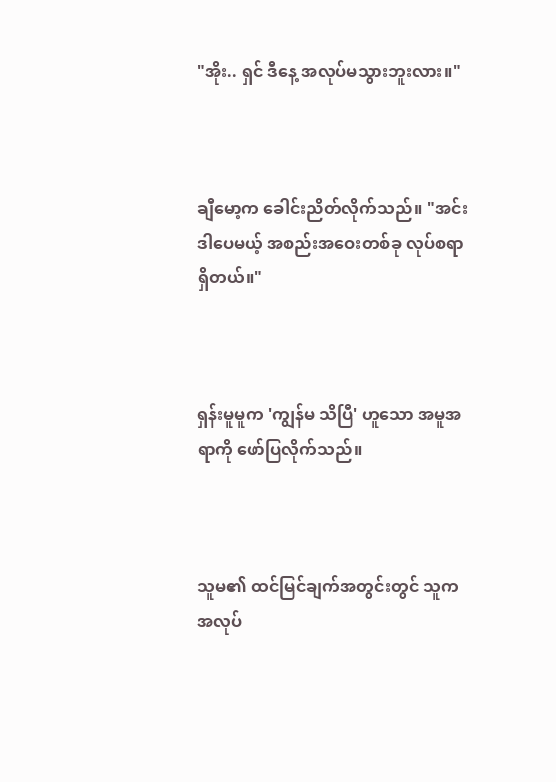"အိုး.. ရှင် ဒီနေ့ အလုပ်မသွားဘူးလား။"



ချီမော့က ခေါင်းညိတ်လိုက်သည်။ "အင်း ဒါပေမယ့် အစည်းအဝေးတစ်ခု လုပ်စရာရှိတယ်။"



ရှန်းမူမူက 'ကျွန်မ သိပြီ' ဟူသော အမူအရာကို ဖော်ပြလိုက်သည်။



သူမ၏ ထင်မြင်ချက်အတွင်းတွင် သူက အလုပ်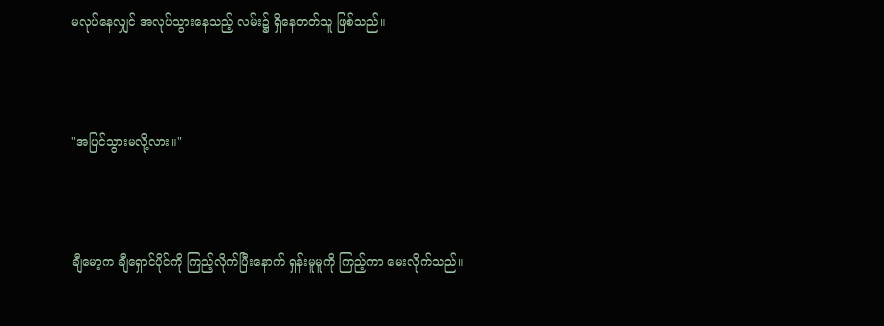မလုပ်နေလျှင် အလုပ်သွားနေသည့် လမ်း၌ ရှိနေတတ်သူ ဖြစ်သည်။



"အပြင်သွားမလို့လား။"



ချီမော့က ချီရှောင်ပိုင်ကို ကြည့်လိုက်ပြီးနောက် ရှန်းမူမူကို ကြည့်ကာ မေးလိုက်သည်။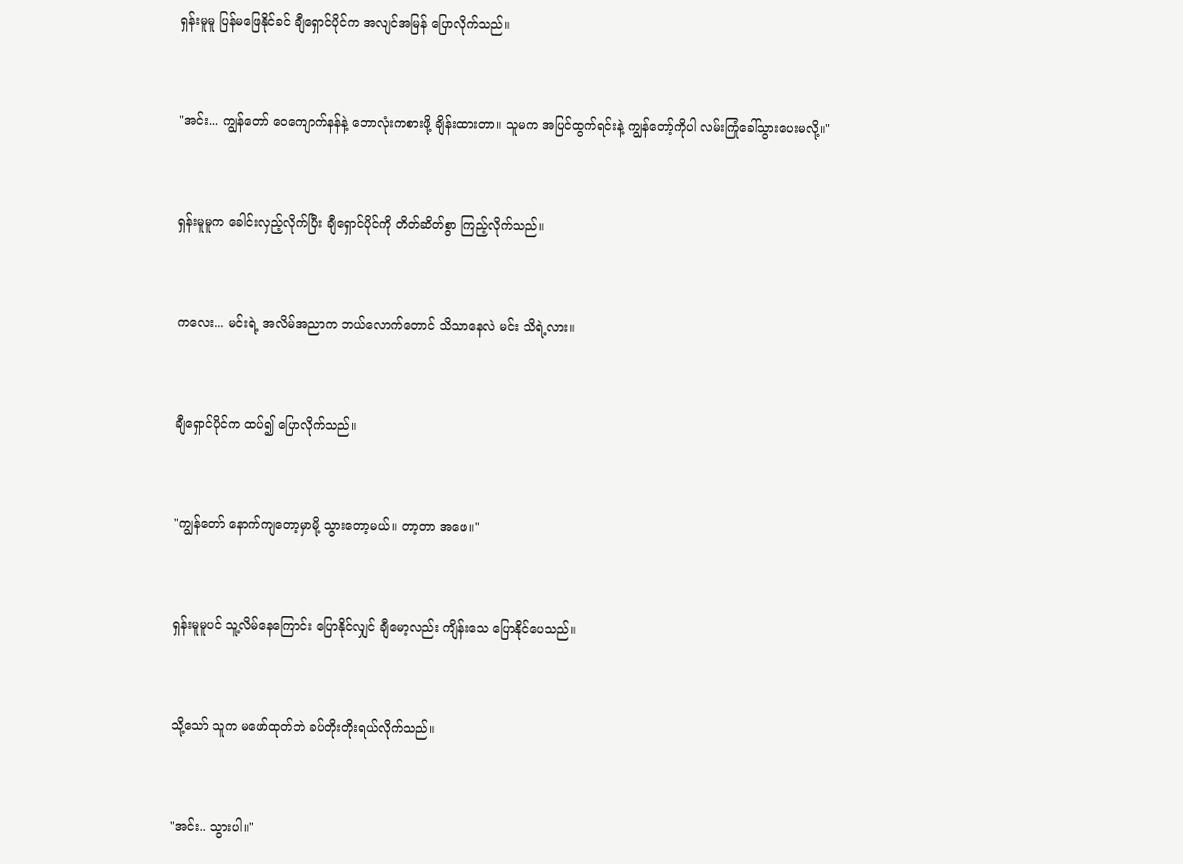ရှန်းမူမူ ပြန်မဖြေနိုင်ခင် ချီရှောင်ပိုင်က အလျင်အမြန် ပြောလိုက်သည်။



"အင်း... ကျွန်တော် ဝေကျောက်နန်နဲ့ ဘောလုံးကစားဖို့ ချိန်းထားတာ။ သူမက အပြင်ထွက်ရင်းနဲ့ ကျွန်တော့်ကိုပါ လမ်းကြုံခေါ်သွားပေးမလို့။"



ရှန်းမူမူက ခေါင်းလှည့်လိုက်ပြီး ချီရှောင်ပိုင်ကို တိတ်ဆိတ်စွာ ကြည့်လိုက်သည်။



ကလေး... မင်းရဲ့ အလိမ်အညာက ဘယ်လောက်တောင် သိသာနေလဲ မင်း သိရဲ့လား။



ချီရှောင်ပိုင်က ထပ်၍ ပြောလိုက်သည်။



"ကျွန်တော် နောက်ကျတော့မှာမို့ သွားတော့မယ်။ တာ့တာ အဖေ။"



ရှန်းမူမူပင် သူ့လိမ်နေကြောင်း ပြောနိုင်လျှင် ချီမော့လည်း ကျိန်းသေ ပြောနိုင်ပေသည်။



သို့သော် သူက မဖော်ထုတ်ဘဲ ခပ်တိုးတိုးရယ်လိုက်သည်။



"အင်း.. သွားပါ။"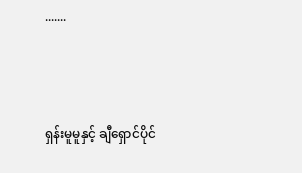.......



ရှန်းမူမူနှင့် ချီရှောင်ပိုင်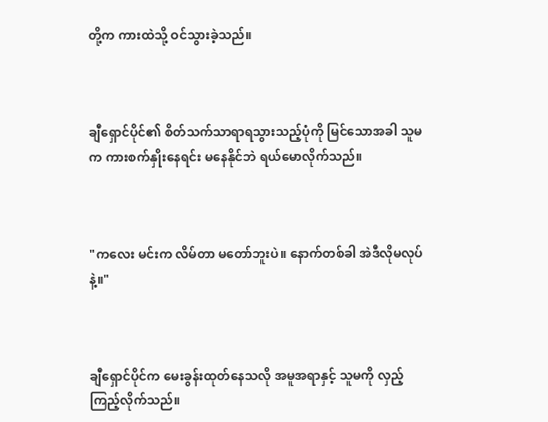တို့က ကားထဲသို့ ဝင်သွားခဲ့သည်။



ချီရှောင်ပိုင်၏ စိတ်သက်သာရာရသွားသည့်ပုံကို မြင်သောအခါ သူမက ကားစက်နှိုးနေရင်း မနေနိုင်ဘဲ ရယ်မောလိုက်သည်။



"ကလေး မင်းက လိမ်တာ မတော်ဘူးပဲ။ နောက်တစ်ခါ အဲဒီလိုမလုပ်နဲ့။"



ချီရှောင်ပိုင်က မေးခွန်းထုတ်နေသလို အမူအရာနှင့် သူမကို လှည့်ကြည့်လိုက်သည်။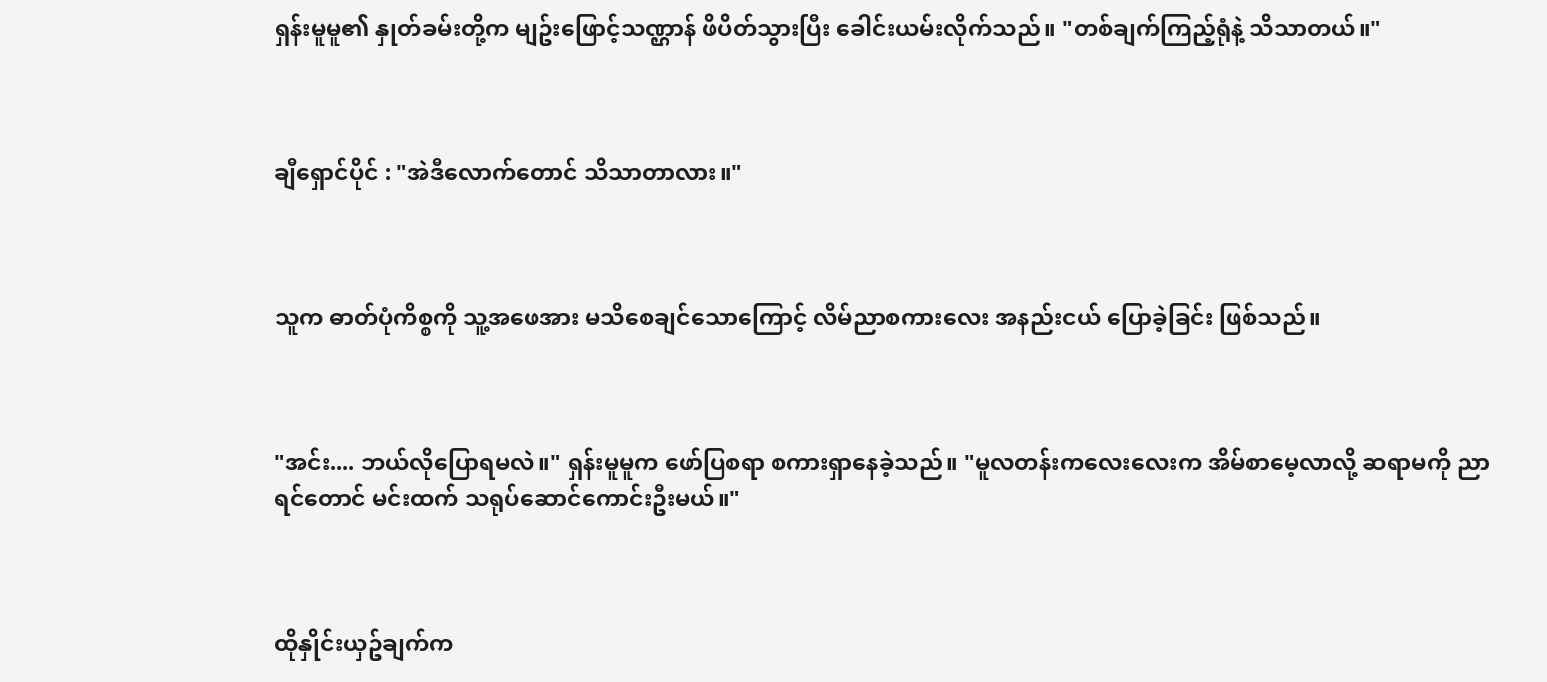ရှန်းမူမူ၏ နှုတ်ခမ်းတို့က မျဥ်းဖြောင့်သဏ္ဌာန် ဖိပိတ်သွားပြီး ခေါင်းယမ်းလိုက်သည်။ "တစ်ချက်ကြည့်ရုံနဲ့ သိသာတယ်။"



ချီရှောင်ပိုင် : "အဲဒီလောက်တောင် သိသာတာလား။"



သူက ဓာတ်ပုံကိစ္စကို သူ့အဖေအား မသိစေချင်သောကြောင့် လိမ်ညာစကားလေး အနည်းငယ် ပြောခဲ့ခြင်း ဖြစ်သည်။



"အင်း.... ဘယ်လိုပြောရမလဲ။" ရှန်းမူမူက ဖော်ပြစရာ စကားရှာနေခဲ့သည်။ "မူလတန်းကလေးလေးက အိမ်စာမေ့လာလို့ ဆရာမကို ညာရင်တောင် မင်းထက် သရုပ်ဆောင်ကောင်းဦးမယ်။"



ထိုနှိုင်းယှဥ်ချက်က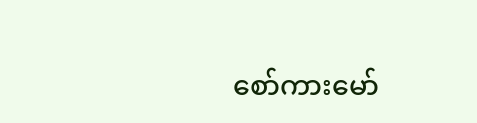စော်ကားမော်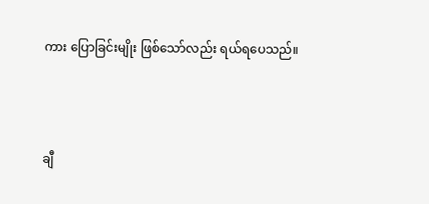ကား ပြောခြင်းမျိုး ဖြစ်သော်လည်း ရယ်ရပေသည်။



ချီ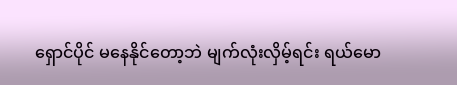ရှောင်ပိုင် မနေနိုင်တော့ဘဲ မျက်လုံးလှိမ့်ရင်း ရယ်မော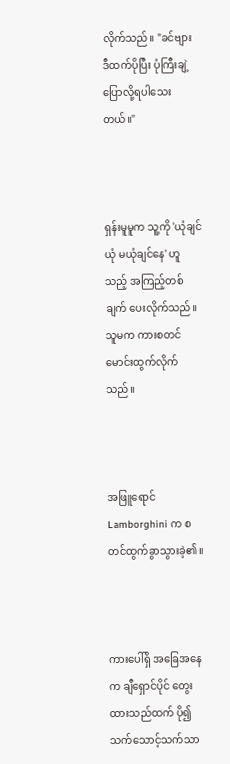လိုက်သည်။ "ခင်ဗျား ဒီထက်ပိုပြီး ပုံကြီးချဲ့ ပြောလို့ရပါသေးတယ်။"



ရှန်းမူမူက သူ့ကို 'ယုံချင်ယုံ မယုံချင်နေ' ဟူသည့် အကြည့်တစ်ချက် ပေးလိုက်သည်။ သူမက ကားစတင်မောင်းထွက်လိုက်သည်။



အဖြူရောင် Lamborghini က စတင်ထွက်ခွာသွားခဲ့၏။



ကားပေါ်ရှိ အခြေအနေက ချီရှောင်ပိုင် တွေးထားသည်ထက် ပို၍ သက်သောင့်သက်သာ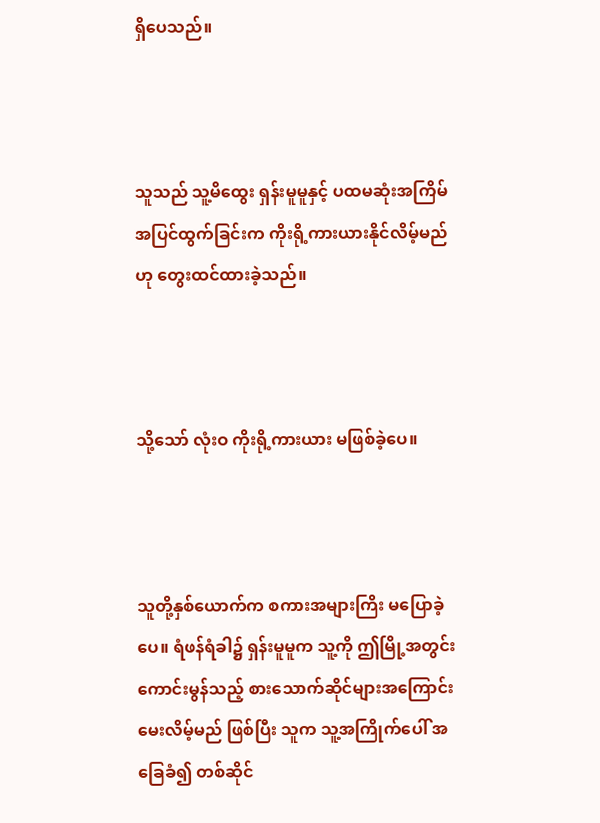ရှိပေသည်။



သူသည် သူ့မိထွေး ရှန်းမူမူနှင့် ပထမဆုံးအကြိမ် အပြင်ထွက်ခြင်းက ကိုးရို့ကားယားနိုင်လိမ့်မည်ဟု တွေးထင်ထားခဲ့သည်။



သို့သော် လုံးဝ ကိုးရို့ကားယား မဖြစ်ခဲ့ပေ။



သူတို့နှစ်ယောက်က စကားအများကြိး မပြောခဲ့ပေ။ ရံဖန်ရံခါ၌ ရှန်းမူမူက သူ့ကို ဤမြို့အတွင်း ကောင်းမွန်သည့် စားသောက်ဆိုင်များအကြောင်း မေးလိမ့်မည် ဖြစ်ပြီး သူက သူ့အကြိုက်ပေါ် အခြေခံ၍ တစ်ဆိုင်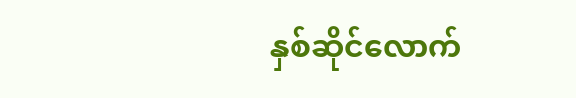နှစ်ဆိုင်လောက်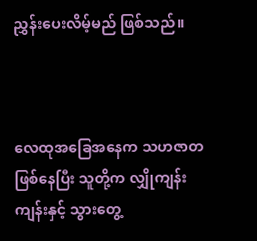ညွှန်းပေးလိမ့်မည် ဖြစ်သည်။



လေထုအခြေအနေက သဟဇာတ ဖြစ်နေပြီး သူတို့က လျှိုကျန်းကျန်းနှင့် သွားတွေ့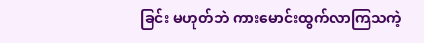ခြင်း မဟုတ်ဘဲ ကားမောင်းထွက်လာကြသကဲ့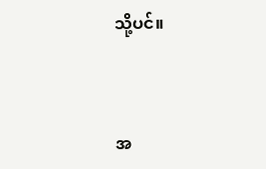သို့ပင်။



အ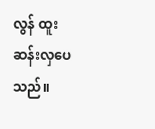လွန် ထူးဆန်းလှပေသည်။